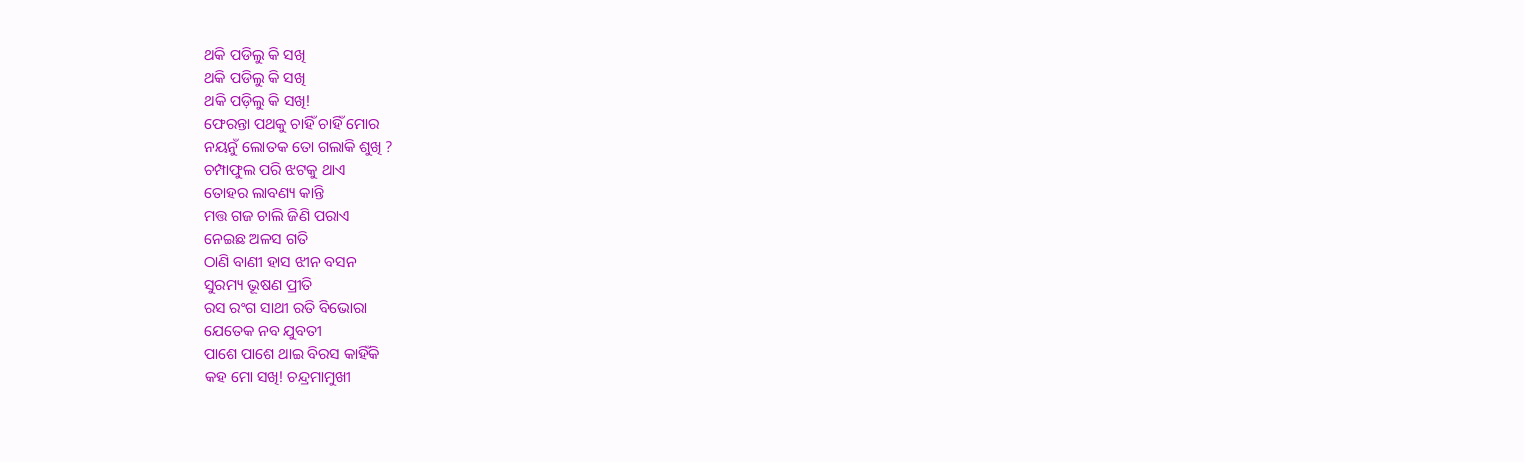ଥକି ପଡିଲୁ କି ସଖି
ଥକି ପଡିଲୁ କି ସଖି
ଥକି ପଡ଼ିଲୁ କି ସଖି!
ଫେରନ୍ତା ପଥକୁ ଚାହିଁ ଚାହିଁ ମୋର
ନୟନୁଁ ଲୋତକ ତୋ ଗଲାକି ଶୁଖି ?
ଚମ୍ପାଫୁଲ ପରି ଝଟକୁ ଥାଏ
ତୋହର ଲାବଣ୍ୟ କାନ୍ତି
ମତ୍ତ ଗଜ ଚାଲି ଜିଣି ପରାଏ
ନେଇଛ ଅଳସ ଗତି
ଠାଣି ବାଣୀ ହାସ ଝୀନ ବସନ
ସୁରମ୍ୟ ଭୂଷଣ ପ୍ରୀତି
ରସ ରଂଗ ସାଥୀ ରତି ବିଭୋରା
ଯେତେକ ନବ ଯୁବତୀ
ପାଶେ ପାଶେ ଥାଇ ବିରସ କାହିଁକି
କହ ମୋ ସଖି! ଚନ୍ଦ୍ରମାମୁଖୀ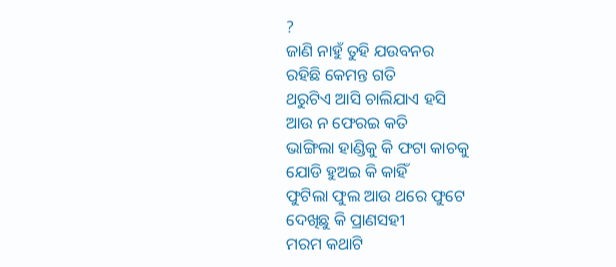?
ଜାଣି ନାହୁଁ ତୁହି ଯଉବନର
ରହିଛି କେମନ୍ତ ଗତି
ଥରୁଟିଏ ଆସି ଚାଲିଯାଏ ହସି
ଆଉ ନ ଫେରଇ କତି
ଭାଙ୍ଗିଲା ହାଣ୍ଡିକୁ କି ଫଟା କାଚକୁ
ଯୋଡି ହୁଅଇ କି କାହିଁ
ଫୁଟିଲା ଫୁଲ ଆଉ ଥରେ ଫୁଟେ
ଦେଖିଛୁ କି ପ୍ରାଣସହୀ
ମରମ କଥାଟି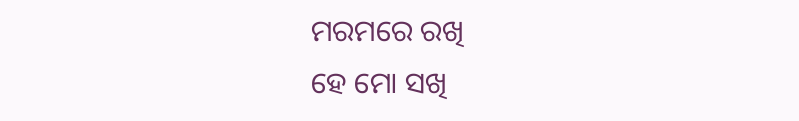ମରମରେ ରଖି
ହେ ମୋ ସଖି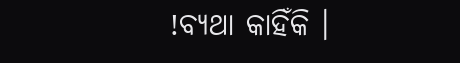!ବ୍ୟଥା କାହିଁକି ।